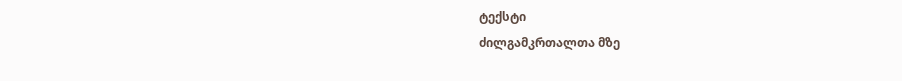ტექსტი
ძილგამკრთალთა მზე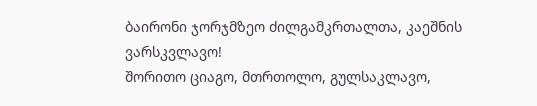ბაირონი ჯორჯმზეო ძილგამკრთალთა, კაეშნის ვარსკვლავო!
შორითო ციაგო, მთრთოლო, გულსაკლავო,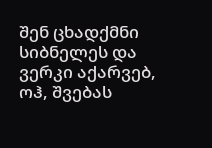შენ ცხადქმნი სიბნელეს და ვერკი აქარვებ,
ოჰ, შვებას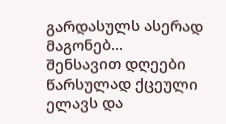გარდასულს ასერად მაგონებ...
შენსავით დღეები წარსულად ქცეული
ელავს და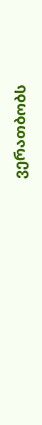ვერათბობს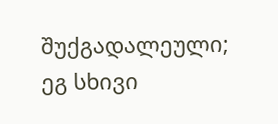შუქგადალეული;
ეგ სხივი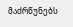მაძრწუნებს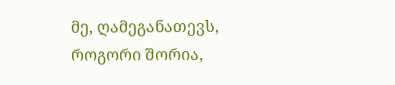მე, ღამეგანათევს,
როგორი შორია,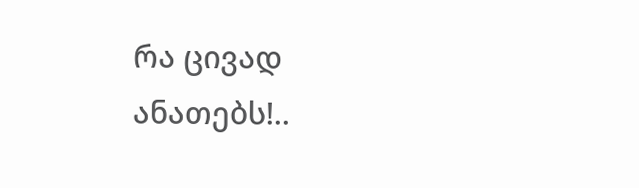რა ცივად ანათებს!..